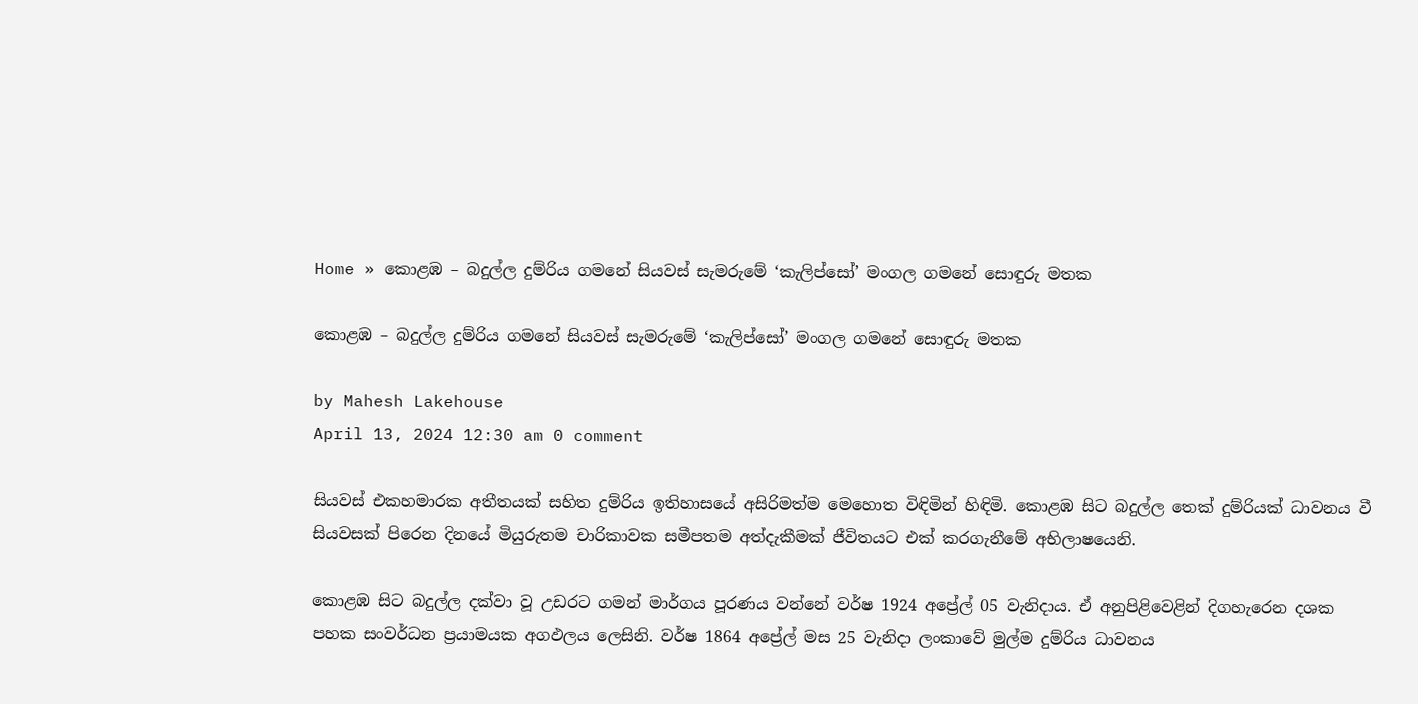Home » කොළඹ – බදුල්ල දුම්රිය ගමනේ සියවස් සැමරුමේ ‘කැලිප්සෝ’ මංගල ගමනේ සොඳුරු මතක

කොළඹ – බදුල්ල දුම්රිය ගමනේ සියවස් සැමරුමේ ‘කැලිප්සෝ’ මංගල ගමනේ සොඳුරු මතක

by Mahesh Lakehouse
April 13, 2024 12:30 am 0 comment

සියවස් එකහමාරක අතීතයක් සහිත දුම්රිය ඉතිහාසයේ අසිරිමත්ම මෙහොත විඳිමින් හිඳිමි. කොළඹ සිට බදුල්ල තෙක් දුම්රියක් ධාවනය වී සියවසක් පිරෙන දිනයේ මියුරුතම චාරිකාවක සමීපතම අත්දැකීමක් ජීවිතයට එක් කරගැනීමේ අභිලාෂයෙනි.

කොළඹ සිට බදුල්ල දක්වා වූ උඩරට ගමන් මාර්ගය පූරණය වන්නේ වර්ෂ 1924 අප්‍රේල් 05 වැනිදාය. ඒ අනුපිළිවෙළින් දිගහැරෙන දශක පහක සංවර්ධන ප්‍රයාමයක අගඵලය ලෙසිනි. වර්ෂ 1864 අප්‍රේල් මස 25 වැනිදා ලංකාවේ මුල්ම දුම්රිය ධාවනය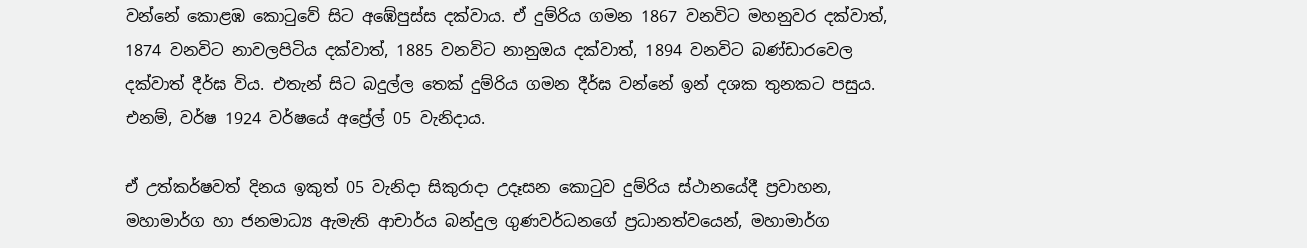වන්නේ කොළඹ කොටුවේ සිට අඹේපුස්ස දක්වාය. ඒ දුම්රිය ගමන 1867 වනවිට මහනුවර දක්වාත්, 1874 වනවිට නාවලපිටිය දක්වාත්, 1885 වනවිට නානුඔය දක්වාත්, 1894 වනවිට බණ්ඩාරවෙල දක්වාත් දීර්ඝ විය. එතැන් සිට බදුල්ල තෙක් දුම්රිය ගමන දීර්ඝ වන්නේ ඉන් දශක තුනකට පසුය. එනම්, වර්ෂ 1924 වර්ෂයේ අප්‍රේල් 05 වැනිදාය.

ඒ උත්කර්ෂවත් දිනය ඉකුත් 05 වැනිදා සිකුරාදා උදෑසන කොටුව දුම්රිය ස්ථානයේදී ප්‍රවාහන, මහාමාර්ග හා ජනමාධ්‍ය ඇමැති ආචාර්ය බන්දුල ගුණවර්ධනගේ ප්‍රධානත්වයෙන්, මහාමාර්ග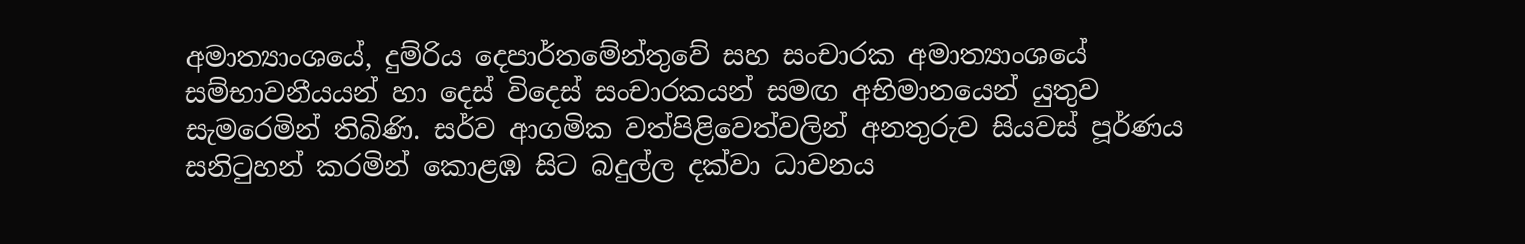අමාත්‍යාංශයේ, දුම්රිය දෙපාර්තමේන්තුවේ සහ සංචාරක අමාත්‍යාංශයේ සම්භාවනීයයන් හා දෙස් විදෙස් සංචාරකයන් සමඟ අභිමානයෙන් යුතුව සැමරෙමින් තිබිණි. සර්ව ආගමික වත්පිළිවෙත්වලින් අනතුරුව සියවස් පූර්ණය සනිටුහන් කරමින් කොළඹ සිට බදුල්ල දක්වා ධාවනය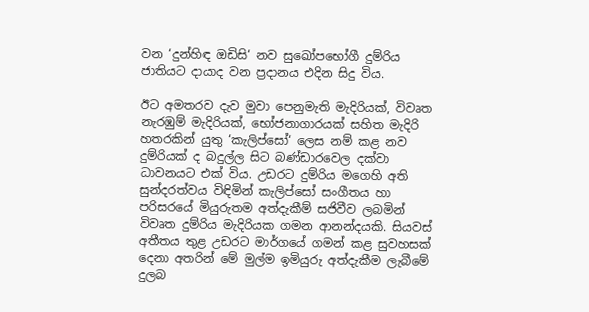වන ‘දුන්හිඳ ඔඩිසි‘ නව සුඛෝපභෝගී දුම්රිය ජාතියට දායාද වන ප්‍රදානය එදින සිදු විය.

ඊට අමතරව දැව මුවා පෙනුමැති මැදිරියක්, විවෘත නැරඹුම් මැදිරියක්, භෝජනාගාරයක් සහිත මැදිරි හතරකින් යුතු ‘කැලිප්සෝ‘ ලෙස නම් කළ නව දුම්රියක් ද බදුල්ල සිට බණ්ඩාරවෙල දක්වා ධාවනයට එක් විය. උඩරට දුම්රිය මගෙහි අති සුන්දරත්වය විඳිමින් කැලිප්සෝ සංගීතය හා පරිසරයේ මියුරුතම අත්දැකීම් සජිවීව ලබමින් විවෘත දුම්රිය මැදිරියක ගමන ආනන්දයකි. සියවස් අතීතය තුළ උඩරට මාර්ගයේ ගමන් කළ සුවහසක් දෙනා අතරින් මේ මුල්ම ඉමියුරු අත්දැකීම ලැබීමේ දුලබ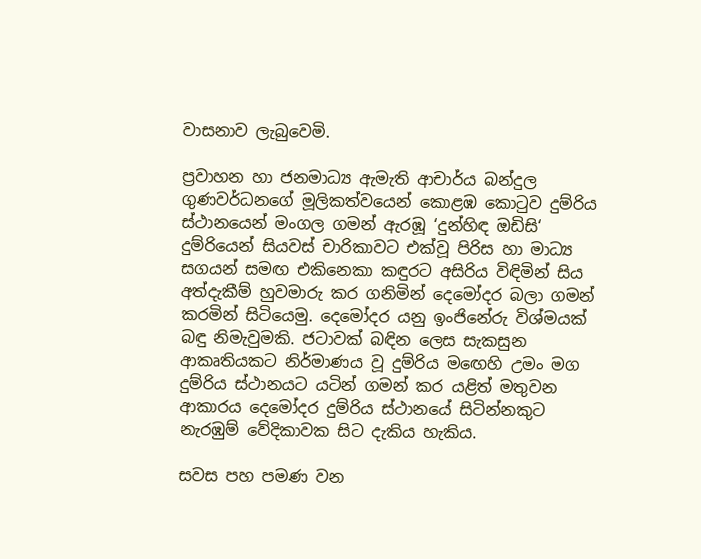වාසනාව ලැබුවෙමි.

ප්‍රවාහන හා ජනමාධ්‍ය ඇමැති ආචාර්ය බන්දුල ගුණවර්ධනගේ මූලිකත්වයෙන් කොළඹ කොටුව දුම්රිය ස්ථානයෙන් මංගල ගමන් ඇරඹූ ‘දුන්හිඳ ඔඩිසි‘ දුම්රියෙන් සියවස් චාරිකාවට එක්වූ පිරිස හා මාධ්‍ය සගයන් සමඟ එකිනෙකා කඳුරට අසිරිය විඳිමින් සිය අත්දැකීම් හුවමාරු කර ගනිමින් දෙමෝදර බලා ගමන් කරමින් සිටියෙමු. දෙමෝදර යනු ඉංජිනේරු විශ්මයක් බඳු නිමැවුමකි. ජටාවක් බඳින ලෙස සැකසුන ආකෘතියකට නිර්මාණය වූ දුම්රිය මඟෙහි උමං මග දුම්රිය ස්ථානයට යටින් ගමන් කර යළිත් මතුවන ආකාරය දෙමෝදර දුම්රිය ස්ථානයේ සිටින්නකුට නැරඹුම් වේදිකාවක සිට දැකිය හැකිය.

සවස පහ පමණ වන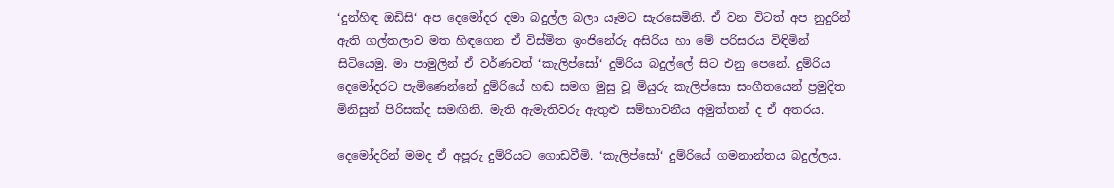‘දුන්හිඳ ඔඩිසි‘ අප දෙමෝදර දමා බදුල්ල බලා යෑමට සැරසෙමිනි. ඒ වන විටත් අප නුදුරින් ඇති ගල්තලාව මත හිඳගෙන ඒ විස්මිත ඉංජිනේරු අසිරිය හා මේ පරිසරය විඳිමින් සිටියෙමු. මා පාමුලින් ඒ වර්ණවත් ‘කැලිප්සෝ‘ දුම්රිය බදුල්ලේ සිට එනු පෙනේ. දුම්රිය දෙමෝදරට පැමිණෙන්නේ දුම්රියේ හඬ සමග මුසු වූ මියුරු කැලිප්සො සංගීතයෙන් ප්‍රමුදිත මිනිසුන් පිරිසක්ද සමඟිනි. මැති ඇමැතිවරු ඇතුළු සම්භාවනීය අමුත්තන් ද ඒ අතරය.

දෙමෝදරින් මමද ඒ අපූරු දුම්රියට ගොඩවීමි. ‘කැලිප්සෝ‘ දුම්රියේ ගමනාන්තය බදුල්ලය.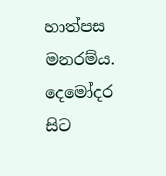හාත්පස මනරම්ය. දෙමෝදර සිට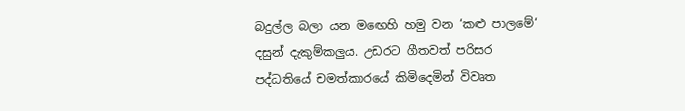බදුල්ල බලා යන මඟෙහි හමු වන ‘කළු පාලමේ‘ දසුන් දැකුම්කලුය. උඩරට ගීතවත් පරිසර පද්ධතියේ චමත්කාරයේ කිමිදෙමින් විවෘත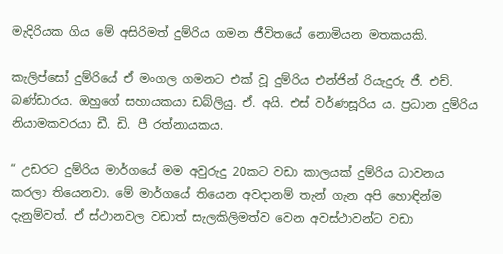මැදිරියක ගිය මේ අසිරිමත් දුම්රිය ගමන ජීවිතයේ නොමියන මතකයකි.

කැලිප්සෝ දුම්රියේ ඒ මංගල ගමනට එක් වූ දුම්රිය එන්ජින් රියැදුරු ජී. එච්. බණ්ඩාරය. ඔහුගේ සහායකයා ඩබ්ලියු. ඒ. අයි. එස් වර්ණසූරිය ය. ප්‍රධාන දුම්රිය නියාමකවරයා ඩී. ඩි. පී රත්නායකය.

“ උඩරට දුම්රිය මාර්ගයේ මම අවුරුදු 20කට වඩා කාලයක් දුම්රිය ධාවනය කරලා තියෙනවා. මේ මාර්ගයේ තියෙන අවදානම් තැන් ගැන අපි හොඳින්ම දැනුම්වත්. ඒ ස්ථානවල වඩාත් සැලකිලිමත්ව වෙන අවස්ථාවන්ට වඩා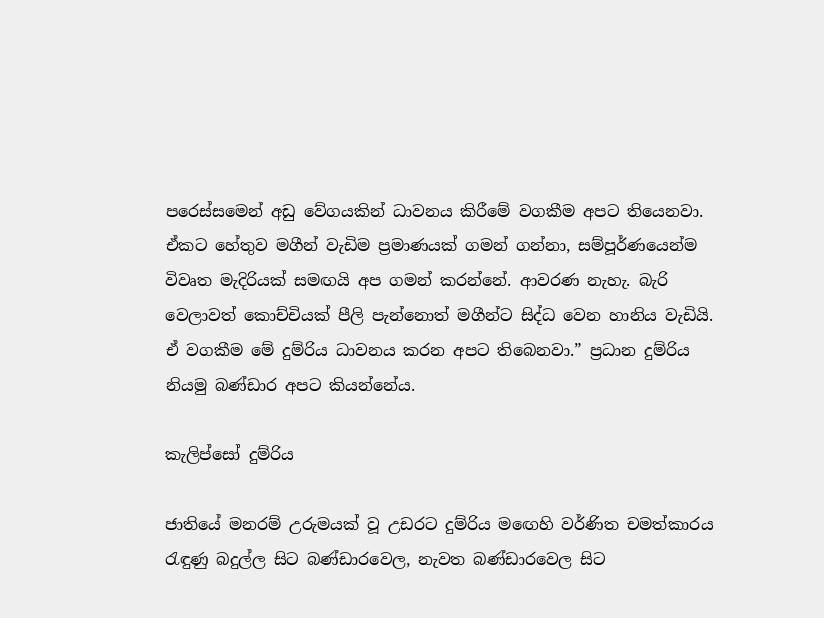පරෙස්සමෙන් අඩු වේගයකින් ධාවනය කිරීමේ වගකීම අපට තියෙනවා. ඒකට හේතුව මගීන් වැඩිම ප්‍රමාණයක් ගමන් ගන්නා, සම්පූර්ණයෙන්ම විවෘත මැදිරියක් සමඟයි අප ගමන් කරන්නේ. ආවරණ නැහැ. බැරි වෙලාවත් කොච්චියක් පීලි පැන්නොත් මගීන්ට සිද්ධ වෙන හානිය වැඩියි. ඒ වගකීම මේ දුම්රිය ධාවනය කරන අපට තිබෙනවා.” ප්‍රධාන දුම්රිය නියමු බණ්ඩාර අපට කියන්නේය.

කැලිප්සෝ දුම්රිය

ජාතියේ මනරම් උරුමයක් වූ උඩරට දුම්රිය මඟෙහි වර්ණිත චමත්කාරය රැඳුණු බදුල්ල සිට බණ්ඩාරවෙල, නැවත බණ්ඩාරවෙල සිට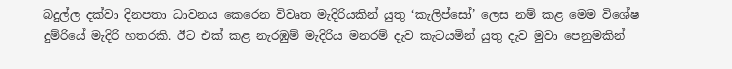බදුල්ල දක්වා දිනපතා ධාවනය කෙරෙන විවෘත මැදිරියකින් යුතු ‘කැලිප්සෝ’ ලෙස නම් කළ මෙම විශේෂ දුම්රියේ මැදිරි හතරකි. ඊට එක් කළ නැරඹුම් මැදිරිය මනරම් දැව කැටයමින් යුතු දැව මුවා පෙනුමකින්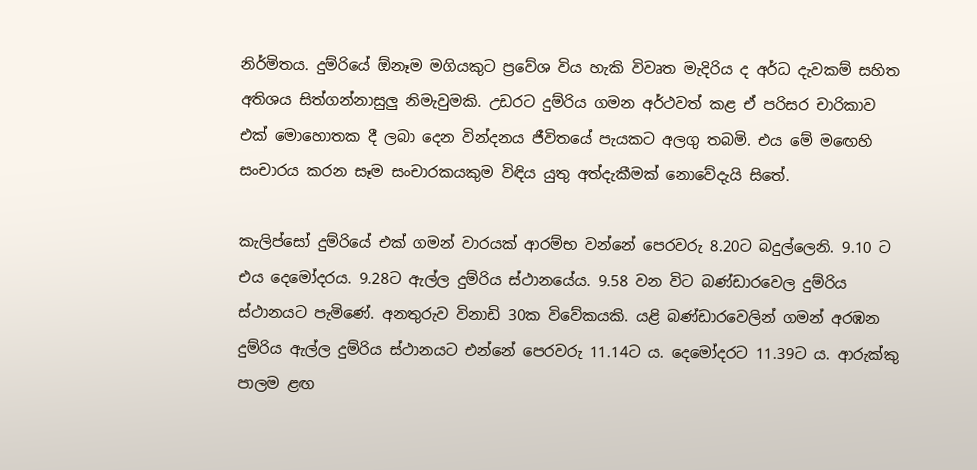නිර්මිතය. දුම්රියේ ඕනෑම මගියකුට ප්‍රවේශ විය හැකි විවෘත මැදිරිය ද අර්ධ දැවකම් සහිත අතිශය සිත්ගන්නාසුලු නිමැවුමකි. උඩරට දුම්රිය ගමන අර්ථවත් කළ ඒ පරිසර චාරිකාව එක් මොහොතක දී ලබා දෙන වින්දනය ජීවිතයේ පැයකට අලගු තබමි. එය මේ මඟෙහි සංචාරය කරන සෑම සංචාරකයකුම විඳිය යුතු අත්දැකීමක් නොවේදැයි සිතේ.

කැලිප්සෝ දුම්රියේ එක් ගමන් වාරයක් ආරම්භ වන්නේ පෙරවරු 8.20ට බදුල්ලෙනි. 9.10 ට එය දෙමෝදරය. 9.28ට ඇල්ල දුම්රිය ස්ථානයේය. 9.58 වන විට බණ්ඩාරවෙල දුම්රිය ස්ථානයට පැමිණේ. අනතුරුව විනාඩි 30ක විවේකයකි. යළි බණ්ඩාරවෙලින් ගමන් අරඹන දුම්රිය ඇල්ල දුම්රිය ස්ථානයට එන්නේ පෙරවරු 11.14ට ය. දෙමෝදරට 11.39ට ය. ආරුක්කු පාලම ළඟ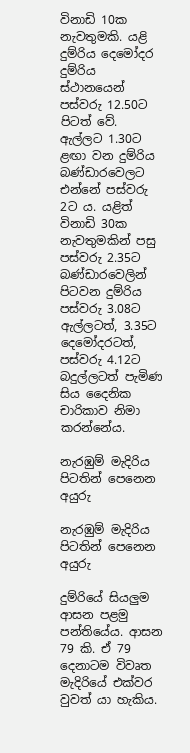විනාඩි 10ක නැවතුමකි. යළි දුම්රිය දෙමෝදර දුම්රිය ස්ථානයෙන් පස්වරු 12.50ට පිටත් වේ. ඇල්ලට 1.30ට ළඟා වන දුම්රිය බණ්ඩාරවෙලට එන්නේ පස්වරු 2ට ය. යළිත් විනාඩි 30ක නැවතුමකින් පසු පස්වරු 2.35ට බණ්ඩාරවෙලින් පිටවන දුම්රිය පස්වරු 3.08ට ඇල්ලටත්, 3.35ට දෙමෝදරටත්, පස්වරු 4.12ට බදුල්ලටත් පැමිණ සිය දෛනික චාරිකාව නිමා කරන්නේය.

නැරඹුම් මැදිරිය පිටතින් පෙනෙන අයුරු

නැරඹුම් මැදිරිය පිටතින් පෙනෙන අයුරු

දුම්රියේ සියලුම ආසන පළමු පන්තියේය. ආසන 79 කි. ඒ 79 දෙනාටම විවෘත මැදිරියේ එක්වර වුවත් යා හැකිය.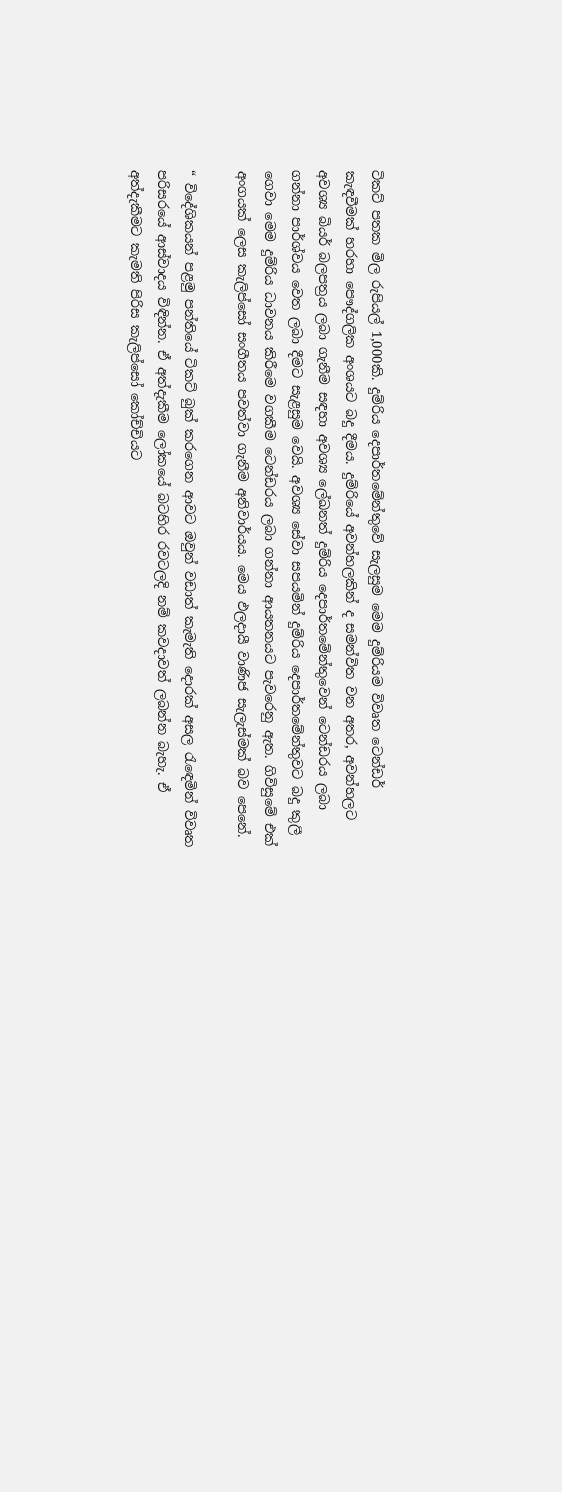ටිකට් පතක මිල රුපියල් 1,000කි. දුම්රිය දෙපාර්තමේන්තුවේ සැලසුම මෙම දුම්රියම විවෘත ටෙන්ඩර් කැඳවීමක් හරහා පෞද්ගලික අංශයට බදු දීමය. දුම්රියේ අවන්හලකින් ද සමන්විත වන අතර, අවන්හලට අවශ්‍ය බියර් බලපත්‍රය ලබා ගැනීම සඳහා අවශ්‍ය ලේඛනත් දුම්රිය දෙපාර්තමේන්තුවෙන් ටෙන්ඩරය ලබා ගන්නා පාර්ශ්වය වෙත ලබා දීමට සැළසුම වෙයි. අවශ්‍ය සේවා සපයමින් දුම්රිය දෙපාර්තමේන්තුවට බදු කුලී ගෙවා මෙම දුම්රිය ධාවනය කිරීමෙ වගකීම ටෙන්ඩරය ලබා ගන්නා ආයතනයට පැවරෙනු ඇත. ගිවිසුමේ එක් අංගයක් ලෙස කැලිප්සෝ සංගීතය පවත්වා ගැනීම අනිවාර්යය. මෙය ඵලදායී වාණිජ සැලැස්මක් බව පෙනේ.

“ විදේශිකයන් පළමු පන්තියේ ටිකට් බුක් කරගෙන ආවට ඔවුන් වඩාත් කැමැති දොරක් අසල රැඳෙමින් විවෘත පරිසරයේ ආස්වාදය විඳින්න. ඒ අත්දැකීම ලෝකයේ බටහිර රවටලදි නම් කවදාවත් ලබන්න බැහැ. ඒ අත්දැකීමට කැමති පිරිස කැලිප්සෝ කෝච්චියට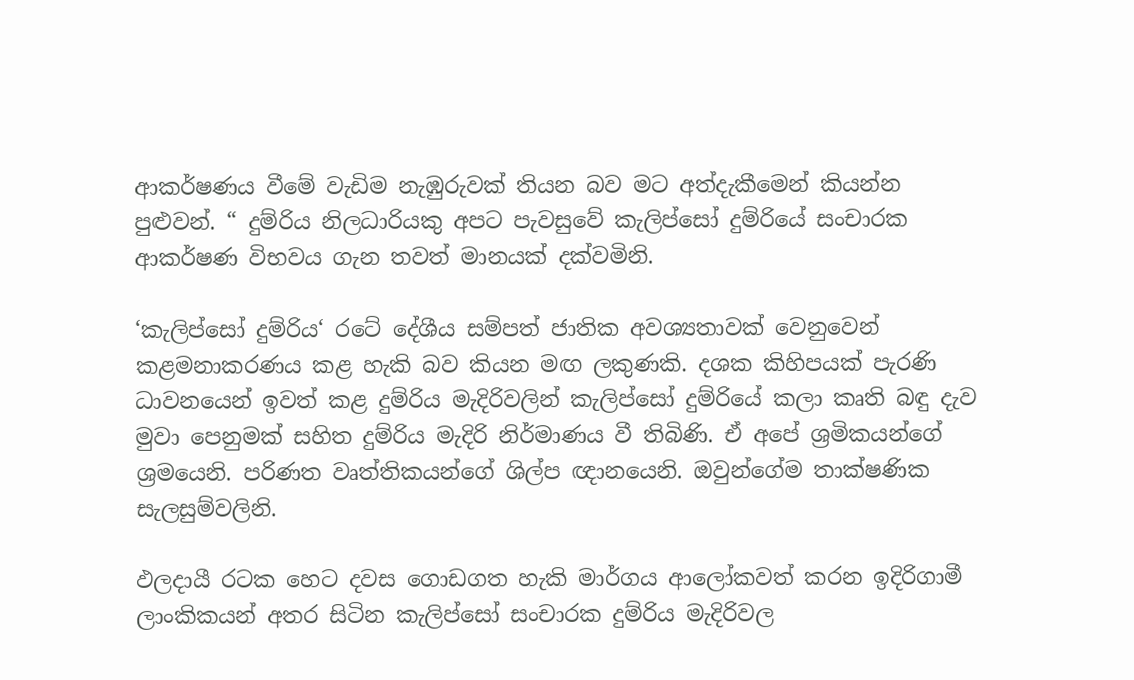ආකර්ෂණය වීමේ වැඩිම නැඹුරුවක් තියන බව මට අත්දැකීමෙන් කියන්න පුළුවන්. “ දුම්රිය නිලධාරියකු අපට පැවසුවේ කැලිප්සෝ දුම්රියේ සංචාරක ආකර්ෂණ විභවය ගැන තවත් මානයක් දක්වමිනි.

‘කැලිප්සෝ දුම්රිය‘ රටේ දේශීය සම්පත් ජාතික අවශ්‍යතාවක් වෙනුවෙන් කළමනාකරණය කළ හැකි බව කියන මඟ ලකුණකි. දශක කිහිපයක් පැරණි ධාවනයෙන් ඉවත් කළ දුම්රිය මැදිරිවලින් කැලිප්සෝ දුම්රියේ කලා කෘති බඳු දැව මුවා පෙනුමක් සහිත දුම්රිය මැදිරි නිර්මාණය වී තිබිණි. ඒ අපේ ශ්‍රමිකයන්ගේ ශ්‍රමයෙනි. පරිණත වෘත්තිකයන්ගේ ශිල්ප ඥානයෙනි. ඔවුන්ගේම තාක්ෂණික සැලසුම්වලිනි.

ඵලදායී රටක හෙට දවස ගොඩගත හැකි මාර්ගය ආලෝකවත් කරන ඉදිරිගාමී ලාංකිකයන් අතර සිටින කැලිප්සෝ සංචාරක දුම්රිය මැදිරිවල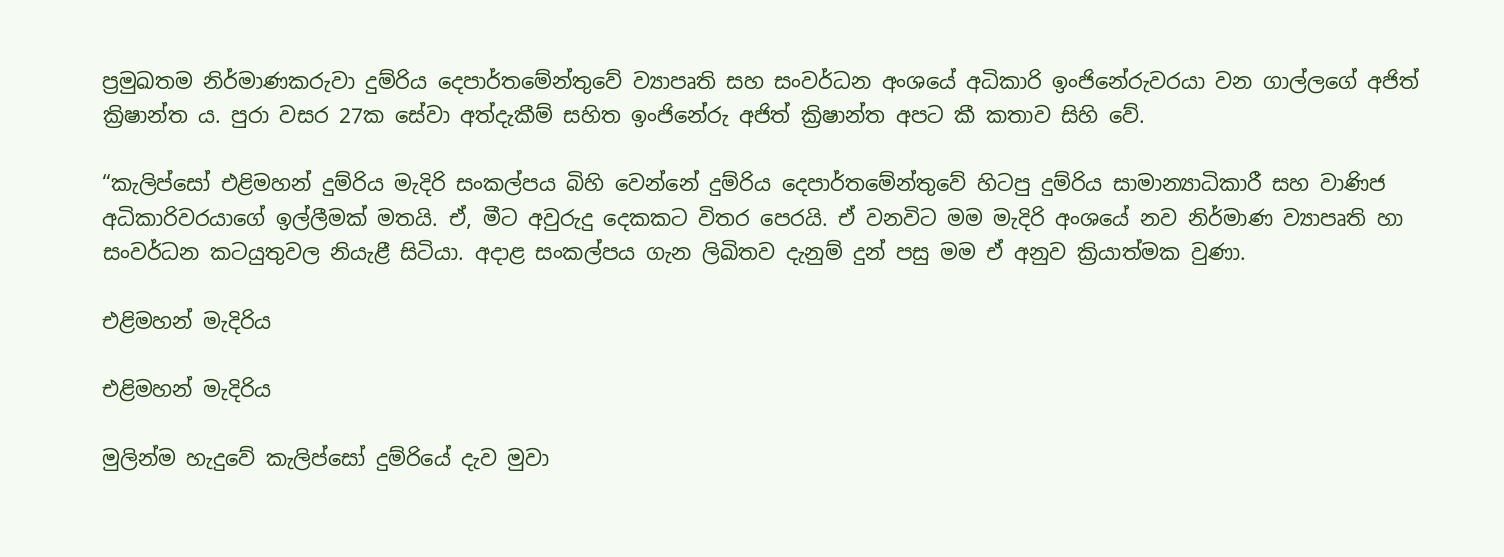ප්‍රමුඛතම නිර්මාණකරුවා දුම්රිය දෙපාර්තමේන්තුවේ ව්‍යාපෘති සහ සංවර්ධන අංශයේ අධිකාරි ඉංජිනේරුවරයා වන ගාල්ලගේ අජිත් ක්‍රිෂාන්ත ය. පුරා වසර 27ක සේවා අත්දැකීම් සහිත ඉංජිනේරු අජිත් ක්‍රිෂාන්ත අපට කී කතාව සිහි වේ.

“කැලිප්සෝ එළිමහන් දුම්රිය මැදිරි සංකල්පය බිහි වෙන්නේ දුම්රිය දෙපාර්තමේන්තුවේ හිටපු දුම්රිය සාමාන්‍යාධිකාරී සහ වාණිජ අධිකාරිවරයාගේ ඉල්ලීමක් මතයි. ඒ, මීට අවුරුදු දෙකකට විතර පෙරයි. ඒ වනවිට මම මැදිරි අංශයේ නව නිර්මාණ ව්‍යාපෘති හා සංවර්ධන කටයුතුවල නියැළී සිටියා. අදාළ සංකල්පය ගැන ලිඛිතව දැනුම් දුන් පසු මම ඒ අනුව ක්‍රියාත්මක වුණා.

එළිමහන් මැදිරිය

එළිමහන් මැදිරිය

මුලින්ම හැදුවේ කැලිප්සෝ දුම්රියේ දැව මුවා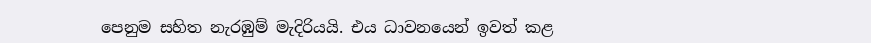පෙනුම සහිත නැරඹුම් මැදිරියයි. එය ධාවනයෙන් ඉවත් කළ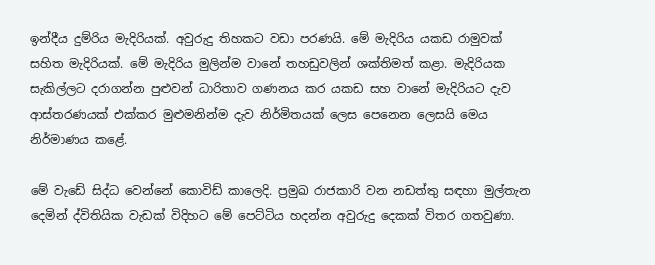ඉන්දීය දුම්රිය මැදිරියක්. අවුරුදු තිහකට වඩා පරණයි. මේ මැදිරිය යකඩ රාමුවක් සහිත මැදිරියක්. මේ මැදිරිය මුලින්ම වානේ තහඩුවලින් ශක්තිමත් කළා. මැදිරියක සැකිල්ලට දරාගන්න පුළුවන් ධාරිතාව ගණනය කර යකඩ සහ වානේ මැදිරියට දැව ආස්තරණයක් එක්කර මුළුමනින්ම දැව නිර්මිතයක් ලෙස පෙනෙන ලෙසයි මෙය නිර්මාණය කළේ.

මේ වැඩේ සිද්ධ වෙන්නේ කොවිඩ් කාලෙදි. ප්‍රමුඛ රාජකාරි වන නඩත්තු සඳහා මුල්තැන දෙමින් ද්විතියික වැඩක් විදිහට මේ පෙට්ටිය හදන්න අවුරුදු දෙකක් විතර ගතවුණා.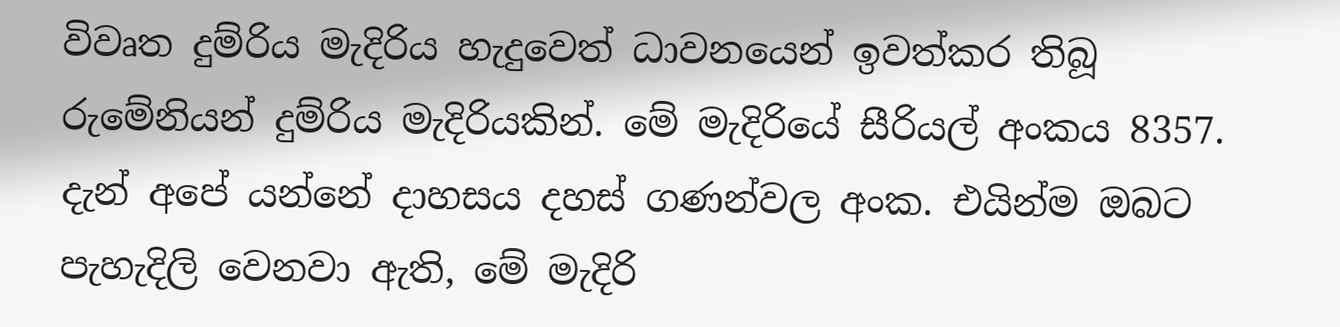විවෘත දුම්රිය මැදිරිය හැදුවෙත් ධාවනයෙන් ඉවත්කර තිබූ රුමේනියන් දුම්රිය මැදිරියකින්. මේ මැදිරියේ සීරියල් අංකය 8357. දැන් අපේ යන්නේ දාහසය දහස් ගණන්වල අංක. එයින්ම ඔබට පැහැදිලි වෙනවා ඇති, මේ මැදිරි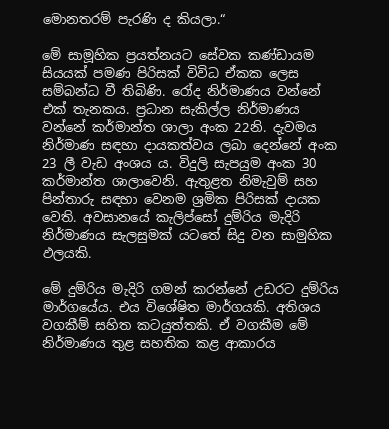මොනතරම් පැරණි ද කියලා.“

මේ සාමූහික ප්‍රයත්නයට සේවක කණ්ඩායම සියයක් පමණ පිරිසක් විවිධ ඒකක ලෙස සම්බන්ධ වී තිබිණි. රෝද නිර්මාණය වන්නේ එක් තැනකය. ප්‍රධාන සැකිල්ල නිර්මාණය වන්නේ කර්මාන්ත ශාලා අංක 22නි. දැවමය නිර්මාණ සඳහා දායකත්වය ලබා දෙන්නේ අංක 23 ලී වැඩ අංශය ය. විදුලි සැපයුම අංක 30 කර්මාන්ත ශාලාවෙනි. ඇතුළත නිමැවුම් සහ පින්තාරු සඳහා වෙනම ශ්‍රමික පිරිසක් දායක වෙති. අවසානයේ කැලිප්සෝ දුම්රිය මැදිරි නිර්මාණය සැලසුමක් යටතේ සිදු වන සාමුහික ඵලයකි.

මේ දුම්රිය මැදිරි ගමන් කරන්නේ උඩරට දුම්රිය මාර්ගයේය. එය විශේෂිත මාර්ගයකි. අතිශය වගකීම් සහිත කටයුත්තකි. ඒ වගකීම මේ නිර්මාණය තුළ සහතික කළ ආකාරය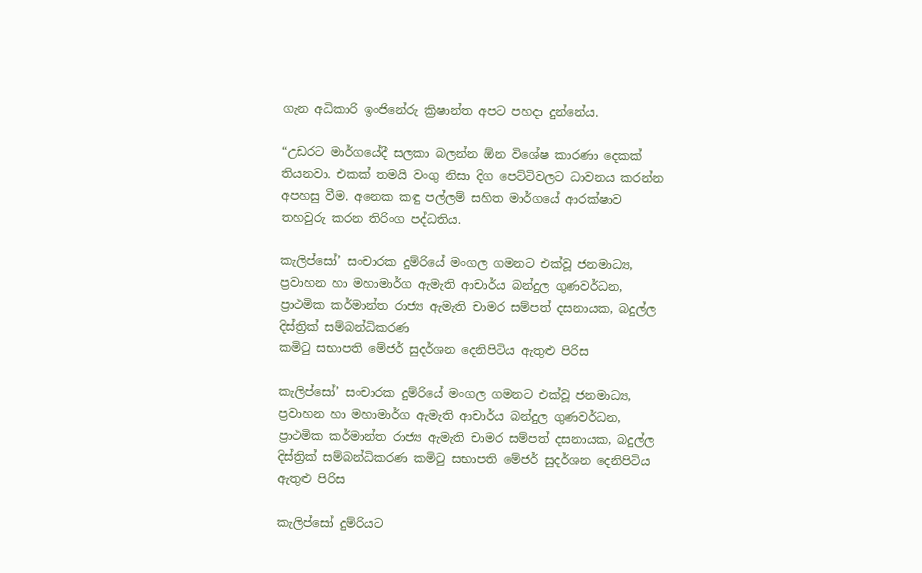ගැන අධිකාරි ඉංජිනේරු ක්‍රිෂාන්ත අපට පහදා දුන්නේය.

“උඩරට මාර්ගයේදී සලකා බලන්න ඕන විශේෂ කාරණා දෙකක් තියනවා. එකක් තමයි වංගු නිසා දිග පෙට්ටිවලට ධාවනය කරන්න අපහසු වීම. අනෙක කඳු පල්ලම් සහිත මාර්ගයේ ආරක්ෂාව තහවුරු කරන තිරිංග පද්ධතිය.

කැලිප්සෝ’ සංචාරක දුම්රියේ මංගල ගමනට එක්වූ ජනමාධ්‍ය, ප්‍රවාහන හා මහාමාර්ග ඇමැති ආචාර්ය බන්දුල ගුණවර්ධන, ප්‍රාථමික කර්මාන්ත රාජ්‍ය ඇමැති චාමර සම්පත් දසනායක, බදුල්ල දිස්ත්‍රික් සම්බන්ධිකරණ
කමිටු සභාපති මේජර් සුදර්ශන දෙනිපිටිය ඇතුළු පිරිස

කැලිප්සෝ’ සංචාරක දුම්රියේ මංගල ගමනට එක්වූ ජනමාධ්‍ය, ප්‍රවාහන හා මහාමාර්ග ඇමැති ආචාර්ය බන්දුල ගුණවර්ධන, ප්‍රාථමික කර්මාන්ත රාජ්‍ය ඇමැති චාමර සම්පත් දසනායක, බදුල්ල දිස්ත්‍රික් සම්බන්ධිකරණ කමිටු සභාපති මේජර් සුදර්ශන දෙනිපිටිය ඇතුළු පිරිස

කැලිප්සෝ දුම්රියට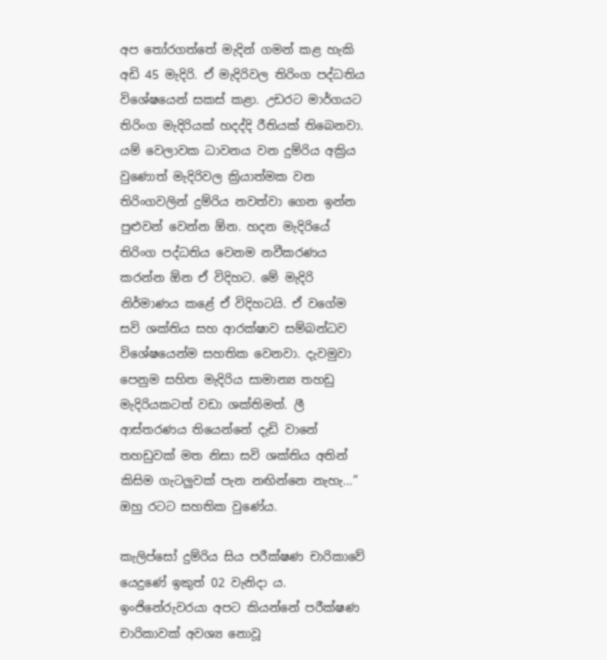අප තෝරගත්තේ මැදින් ගමන් කළ හැකි අඩි 45 මැදිරි. ඒ මැදිරිවල තිරිංග පද්ධතිය විශේෂයෙන් සකස් කළා. උඩරට මාර්ගයට තිරිංග මැදිරියක් හදද්දි රීතියක් තිබෙනවා. යම් වෙලාවක ධාවනය වන දුම්රිය අක්‍රිය වුණොත් මැදිරිවල ක්‍රියාත්මක වන තිරිංගවලින් දුම්රිය නවත්වා ගෙන ඉන්න පුළුවන් වෙන්න ඕන. හදන මැදිරියේ තිරිංග පද්ධතිය වෙනම නවීකරණය කරන්න ඕන ඒ විදිහට. මේ මැදිරි නිර්මාණය කළේ ඒ විදිහටයි. ඒ වගේම සවි ශක්තිය සහ ආරක්ෂාව සම්බන්ධව විශේෂයෙන්ම සහතික වෙනවා. දැවමුවා පෙනුම සහිත මැදිරිය සාමාන්‍ය තහඩු මැදිරියකටත් වඩා ශක්තිමත්. ලී ආස්තරණය තියෙන්නේ දැඩි වානේ තහඩුවක් මත නිසා සවි ශක්තිය අතින් කිසිම ගැටලුවක් පැන නඟින්නෙ නැහැ…” ඔහු රටට සහතික වුණේය.

කැලිප්සෝ දුම්රිය සිය පරීක්ෂණ චාරිකාවේ යෙදුණේ ඉකුත් 02 වැනිදා ය. ඉංජිනේරුවරයා අපට කියන්නේ පරීක්ෂණ චාරිකාවක් අවශ්‍ය නොවූ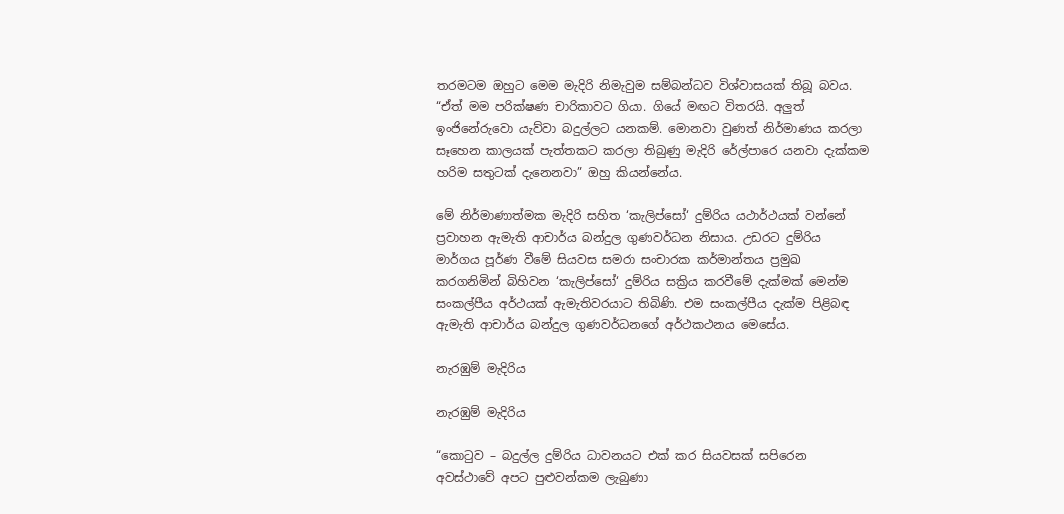තරමටම ඔහුට මෙම මැදිරි නිමැවුම සම්බන්ධව විශ්වාසයක් තිබූ බවය. “ඒත් මම පරික්ෂණ චාරිකාවට ගියා. ගියේ මඟට විතරයි. අලුත් ඉංජිනේරුවො යැව්වා බදුල්ලට යනකම්. මොනවා වුණත් නිර්මාණය කරලා සෑහෙන කාලයක් පැත්තකට කරලා තිබුණු මැදිරි රේල්පාරෙ යනවා දැක්කම හරිම සතුටක් දැනෙනවා” ඔහු කියන්නේය.

මේ නිර්මාණාත්මක මැදිරි සහිත ‘කැලිප්සෝ‘ දුම්රිය යථාර්ථයක් වන්නේ ප්‍රවාහන ඇමැති ආචාර්ය බන්දුල ගුණවර්ධන නිසාය. උඩරට දුම්රිය මාර්ගය පූර්ණ වීමේ සියවස සමරා සංචාරක කර්මාන්තය ප්‍රමුඛ කරගනිමින් බිහිවන ‘කැලිප්සෝ‘ දුම්රිය සක්‍රිය කරවීමේ දැක්මක් මෙන්ම සංකල්පීය අර්ථයක් ඇමැතිවරයාට තිබිණි. එම සංකල්පීය දැක්ම පිළිබඳ ඇමැති ආචාර්ය බන්දුල ගුණවර්ධනගේ අර්ථකථනය මෙසේය.

නැරඹුම් මැදිරිය

නැරඹුම් මැදිරිය

“කොටුව – බදුල්ල දුම්රිය ධාවනයට එක් කර සියවසක් සපිරෙන අවස්ථාවේ අපට පුළුවන්කම ලැබුණා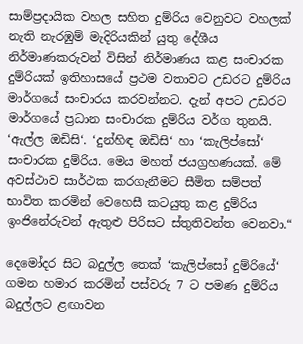සාම්ප්‍රදායික වහල සහිත දුම්රිය වෙනුවට වහලක් නැති නැරඹුම් මැදිරියකින් යුතු දේශීය නිර්මාණකරුවන් විසින් නිර්මාණය කළ සංචාරක දුම්රියක් ඉතිහාසයේ ප්‍රථම වතාවට උඩරට දුම්රිය මාර්ගයේ සංචාරය කරවන්නට. දැන් අපට උඩරට මාර්ගයේ ප්‍රධාන සංචාරක දුම්රිය වර්ග තුනයි. ‘ඇල්ල ඔඩිසි‘. ‘දුන්හිඳ ඔඩිසි‘ හා ‘කැලිප්සෝ‘ සංචාරක දුම්රිය. මෙය මහත් ජයග්‍රහණයක්. මේ අවස්ථාව සාර්ථක කරගැනීමට සීමිත සම්පත් භාවිත කරමින් වෙහෙසී කටයුතු කළ දුම්රිය ඉංජිනේරුවන් ඇතුළු පිරිසට ස්තුතිවන්ත වෙනවා.“

දෙමෝදර සිට බදුල්ල තෙක් ‘කැලිප්සෝ දුම්රියේ‘ ගමන හමාර කරමින් පස්වරු 7 ට පමණ දුම්රිය බදුල්ලට ළඟාවන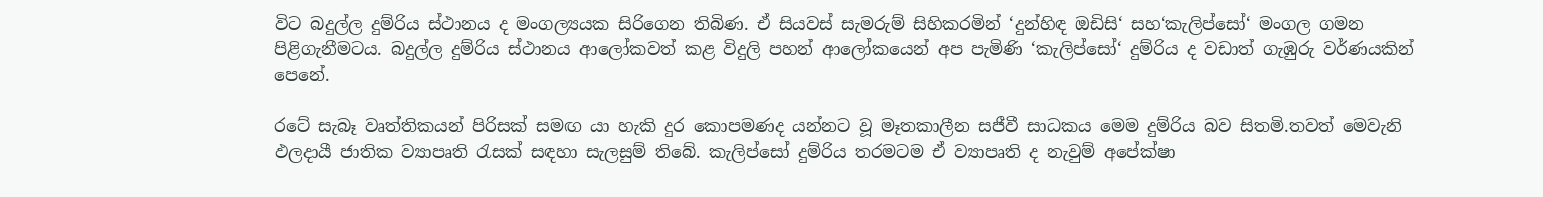විට බදුල්ල දුම්රිය ස්ථානය ද මංගල්‍යයක සිරිගෙන තිබිණ. ඒ සියවස් සැමරුම් සිහිකරමින් ‘දුන්හිඳ ඔඩිසි‘ සහ‘කැලිප්සෝ‘ මංගල ගමන පිළිගැනීමටය. බදුල්ල දුම්රිය ස්ථානය ආලෝකවත් කළ විදුලි පහන් ආලෝකයෙන් අප පැමිණි ‘කැලිප්සෝ‘ දුම්රිය ද වඩාත් ගැඹුරු වර්ණයකින් පෙනේ.

රටේ සැබෑ වෘත්තිකයන් පිරිසක් සමඟ යා හැකි දුර කොපමණද යන්නට වූ මෑතකාලීන සජීවී සාධකය මෙම දුම්රිය බව සිතමි.තවත් මෙවැනි ඵලදායී ජාතික ව්‍යාපෘති රැසක් සඳහා සැලසුම් තිබේ. කැලිප්සෝ දුම්රිය තරමටම ඒ ව්‍යාපෘති ද නැවුම් අපේක්ෂා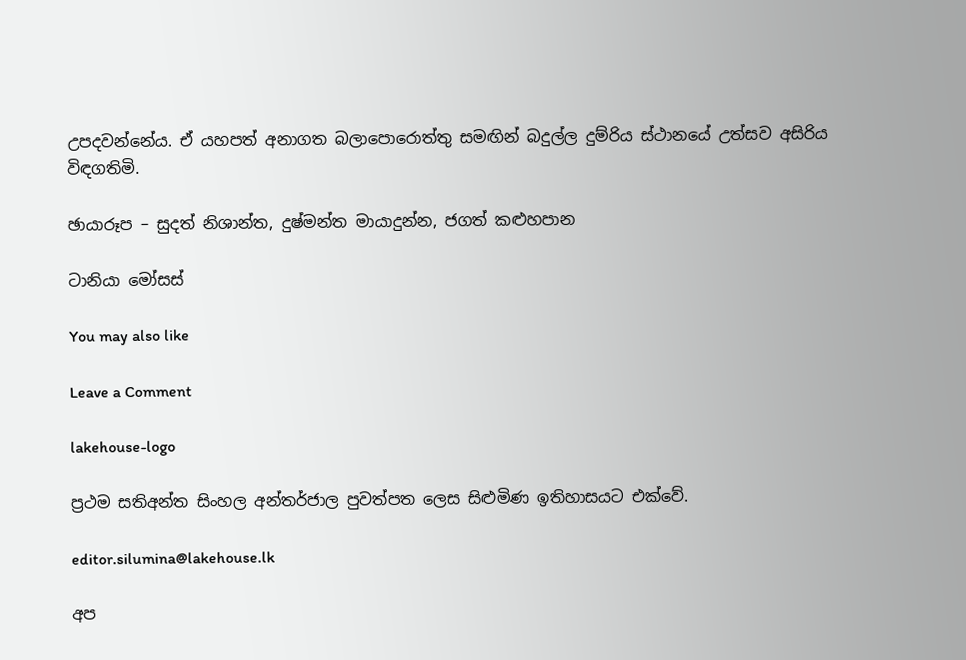උපදවන්නේය. ඒ යහපත් අනාගත බලාපොරොත්තු සමඟින් බදුල්ල දුම්රිය ස්ථානයේ උත්සව අසිරිය විඳගතිමි.

ඡායාරූප – සුදත් නිශාන්ත, දුෂ්මන්ත මායාදුන්න, ජගත් කළුහපාන

ටානියා මෝසස්

You may also like

Leave a Comment

lakehouse-logo

ප්‍රථම සතිඅන්ත සිංහල අන්තර්ජාල පුවත්පත ලෙස සිළුමිණ ඉතිහාසයට එක්වේ.

editor.silumina@lakehouse.lk

අප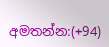අමතන්න:(+94)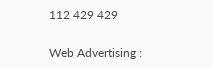112 429 429

Web Advertising :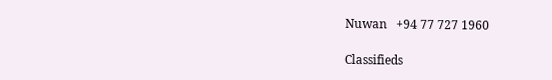Nuwan   +94 77 727 1960

Classifieds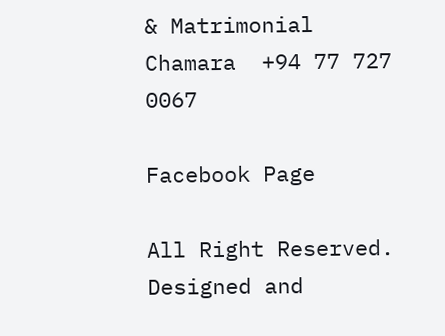& Matrimonial
Chamara  +94 77 727 0067

Facebook Page

All Right Reserved. Designed and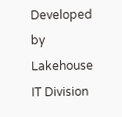Developed by Lakehouse IT Division